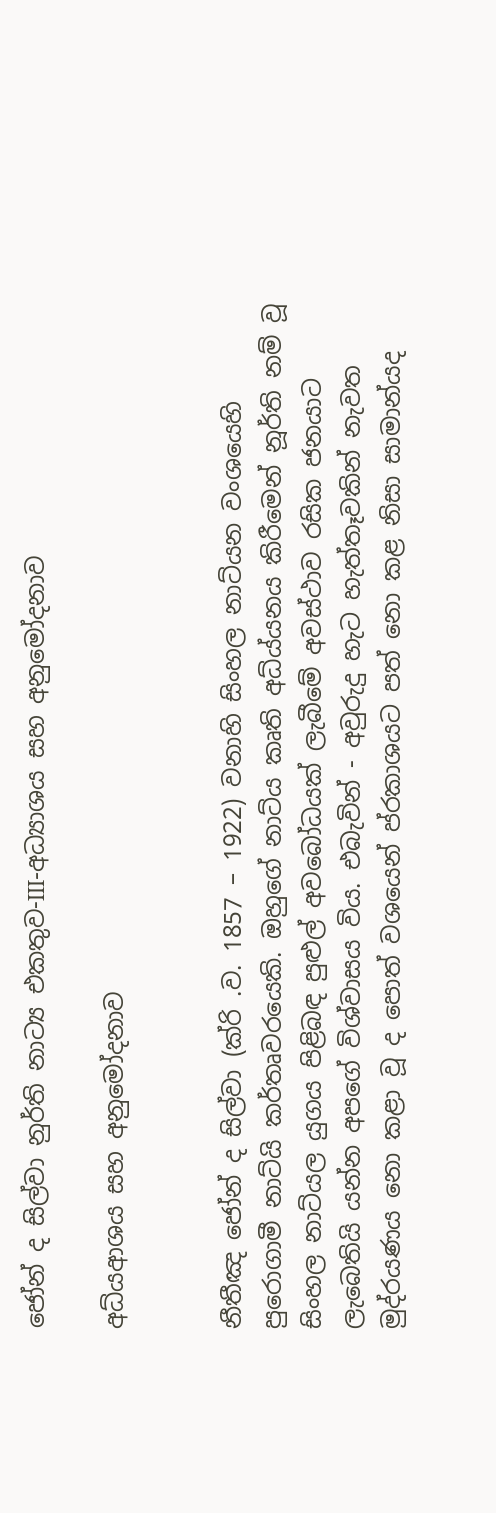ජෝන් ද සිල්වා නුර්ති නාට්‍ය එකතුව-III-අධ්‍යාශය සහ අනුමෝදනාව

අධ්යආශය සහ අනුමෝදනාව


නීතීඤ ජෝන් ද සිල්වා (ක්රි .ව. 1857 – 1922) වනාහි සිංහල නාට්යන වංශයෙහි පුරොගාමී නාට්යි කර්තෘවරයෙකි. ඔහුගේ නාට්ය කෘති අධ්ය්යනය කිරීමෙන් නූර්ති නම් වූ සිංහල නා‍ට්යල යුගය පිළිබඳ පුළුල් අවබෝධයක් ලැබීමේ අවස්ථාව රසික ජනයාට ලැබෙතියි යන්න අපගේ විශ්වාසය විය. එබැවින් - අවුරුදු හැට හැත්තෑවකින් නැවත මුද්රයණය නො කළා වූ ද පොත් වශයෙන් ප්ර‍කාශයට පත් නො කළ නිසා සාමාන්යද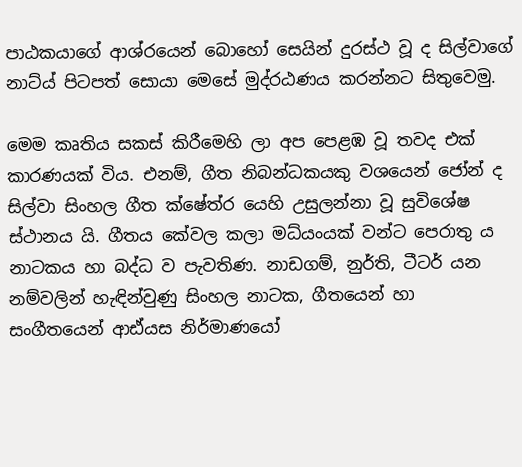පාඨකයාගේ අ‍ාශ්ර‍යෙන් බොහෝ සෙයින් දුරස්ථ වූ ද සිල්වාගේ නාට්ය් පිටපත් සොයා මෙසේ මුද්රඨණය කරන්නට සිතුවෙමු.

මෙම කෘතිය සකස් කිරීමෙහි ලා අප පෙළඹ වූ තවද එක් කාරණයක් විය. එනම්, ගීත නිබන්ධකයකු වශයෙන් ජෝන් ද සිල්වා සිංහල ගීත ක්ෂේත්ර යෙහි උසුලන්නා වූ සුවිශේෂ ස්ථානය යි. ගීතය කේවල කලා මධ්යංයක් වන්ට පෙරාතු ය නාටකය හා බද්ධ ව පැවතිණ. නාඩගම්, නුර්ති, ටීටර් යන නම්වලින් හැඳින්වුණු සිංහල නාටක, ගීතයෙන් හා සංගීතයෙන් ආඪ්යස නිර්මාණයෝ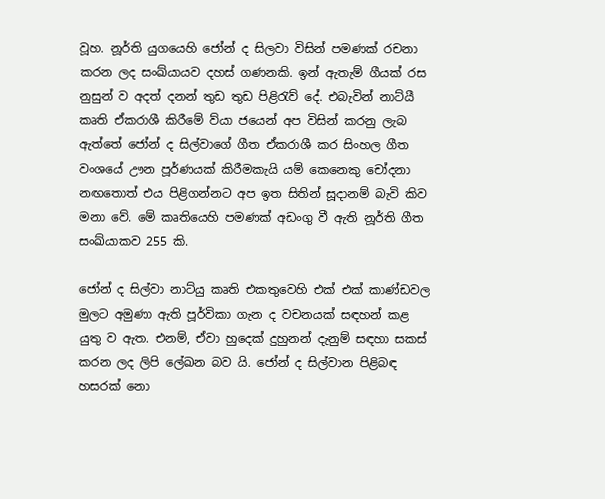වූහ. නූර්ති යුගයෙහි ජෝන් ද සිලවා විසින් පමණක් රචනා කරන ලද සංඛ්යායව දහස් ගණනකි. ඉන් ඇතැම් ගීයක් රස නුසුන් ව අදත් දනන් තුඩ තුඩ පිළිරැව් දේ. එබැවින් නාට්යී කෘති ඒකරාශී කිරීමේ ව්යා ජයෙන් අප විසින් කරනු ලැබ ඇත්තේ ජෝන් ද සිල්ව‍ාගේ ගීත ඒකරාශී කර සිංහල ගීත වංශයේ ඌන පූර්ණයක් කිරීමකැයි යම් කෙනෙකු චෝදනා නඟතොත් එය පිළිගන්නට අප ඉත සිතින් සූදානම් බැවි කිව මනා වේ. මේ කෘතියෙහි පමණක් අඩංගු වී ඇති නූර්ති ගීත සංඛ්යාකව 255 කි.

ජෝන් ද සිල්වා නාට්යු කෘති එකතුවෙහි එක් එක් කාණ්ඩවල මුලට අමුණා ඇති පූර්විකා ගැන ද වචනයක් සඳහන් කළ යුතු ව ඇත. එනම්, ඒවා හුදෙක් දුහුනන් දැනුම් සඳහා සකස් කරන ලද ලිපි ලේඛන බව යි. ජෝන් ද සිල්වාන පිළිබඳ හසරක් නො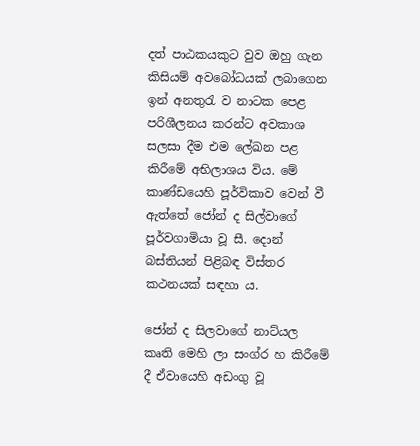දත් පාඨකයකුට වුව ඔහු ගැන කිසියම් අවබෝධයක් ලබ‍ාගෙන ඉන් අනතුරැ ව නාටක පෙළ පරිශීලනය කරන්ට අවකාශ සලසා දීම එම ලේඛන පළ කිරීමේ අභිලාශය විය. මේ කාණ්ඩයෙහි පූර්විකාව වෙන් වී ඇත්තේ ජෝන් ද සිල්වාගේ පූර්වගාමියා වූ සී. දොන් බස්තියන් පිළිබඳ විස්තර කථනයක් සඳහා ය.

ජෝන් ද සිලව‍ාගේ නාට්යල කෘති මෙහි ලා සංග්ර හ කිරීමේ දී ඒවායෙහි අඩංගු වූ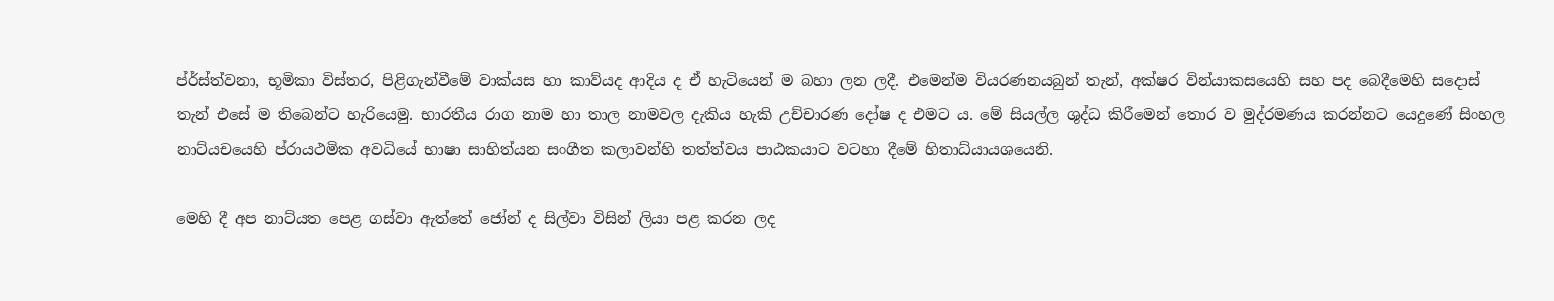ප්ර්ස්ත්වනා, භූමිකා විස්තර, පිළිගැන්වීමේ වාක්යස හා කාව්යද ආදිය ද ඒ හැටියෙන් ම බහා ලන ලදී. එමෙන්ම වියරණනයබුන් තැන්, අක්ෂර වින්යාකසයෙහි සහ පද බෙදීමෙහි සදොස් තැන් එසේ ම තිබෙන්ට හැරියෙමු. භාරතීය රාග නාම හා තාල නාමවල දැකිය හැකි උච්චාරණ දෝෂ ද එමට ය. මේ සියල්ල ශුද්ධ කිරීමෙන් තොර ව මුද්රමණය කරන්නට යෙදුණේ සිංහල නාට්යචයෙහි ප්රායථමික අවධියේ භාෂා සාහිත්යන සංගීත කලාවන්හි තත්ත්වය පාඨකයාට ‍වටහා දීමේ හිතාධ්යායශයෙනි.

මෙහි දී අප නාට්යත පෙළ ගස්වා ඇත්තේ ජෝන් ද සිල්වා විසින් ලියා පළ කරන ලද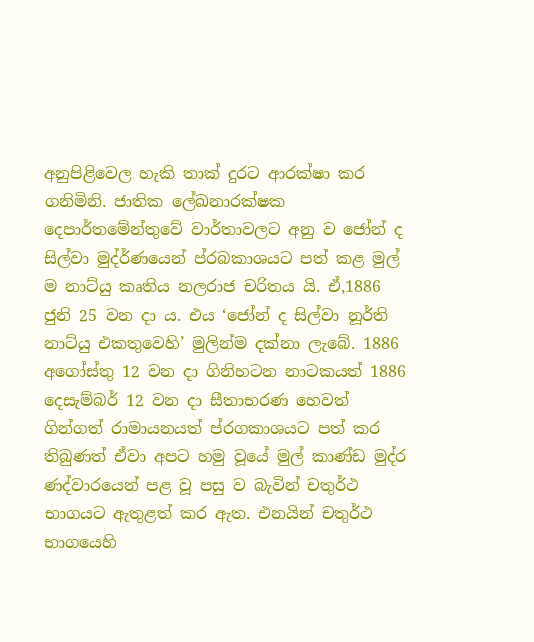අනුපිළිවෙල හැකි තාක් දුරට ආරක්ෂා කර ගනිමිනි. ජාතික ලේඛනාරක්ෂක දෙපාර්තමේන්තුවේ ‍ව‍ාර්තාවලට අනු ව ජෝන් ද සිල්වා මුද්ර්ණයෙන් ප්රබකාශයට පත් කළ මුල් ම නාට්යු කෘතිය නලරාජ චරිතය යි. ඒ,1886 ජුනි 25 වන දා ය. එය ‘ජෝන් ද සිල්වා නූර්ති නාට්යු එකතුවෙහි’ මුලින්ම දක්නා ලැබේ. 1886 අගෝස්තු 12 වන දා ගිනිහටන නාටකයත් 1886 දෙසැම්බර් 12 වන දා සීතාභරණ හෙවත් ගින්ගත් රාමායනයත් ප්රගකාශයට පත් කර තිබුණත් ඒවා අපට හමු වූයේ මුල් කාණ්ඩ මුද්ර ණද්වාරයෙන් පළ වූ පසු ව බැවින් චතුර්ථ භාගයට ඇතුළත් කර ඇත. එනයින් චතුර්ථ භාගයෙහි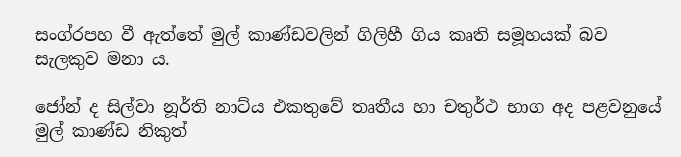සංග්රපහ වී ඇත්තේ මුල් කාණ්ඩවලින් ගිලිහී ගිය කෘති සමූහයක් බව සැලකුව මනා ය.

ජෝන් ද සිල්වා නූර්ති නාට්ය එකතුවේ තෘතීය හා චතුර්ථ භාග අද පළවනුයේ මුල් කාණ්ඩ නිකුත්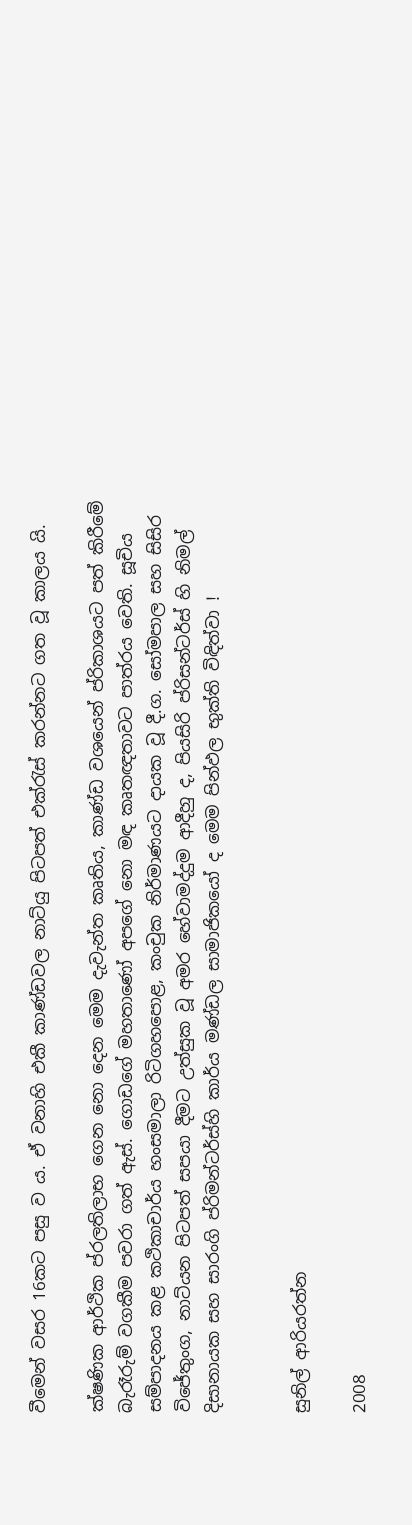වීමෙන් වසර 16කට පසු ව ය. ඒ වනාහි එකී කාණ්ඩවල නාට්යු පිටපත් එක්රැස් කරන්නට ගත වූ කාලය යි.

ක්ෂණික ආර්ථික ප්රලතිලාභ ගෙන නො දෙන මෙම දැ‍වැන්ත කෘතිය, කාණ්ඩ වශයෙන් ප්රිකාශයට පත් කිරීමේ බැරෑරුම් වගකීම පවරා ගත් ඇස්. ගොඩගේ මහතාණෝ අපගේ නො මඳ කෘතඥතාවට පාත්රය වෙති. සූචිය සම්පාදනය කළ කථිකාචාර්ය හංසමාලා රිටිගහපොළ, කංචුක නිර්මාණයට දායක වූ දී.ග. සෝමපාල සහ සිසිර විජේතුංග, නාට්යන පිටපත් සපයා දීමට උත්සුක වූ අමර හේවාමද්දුම ආදීහු ද, පියසිරි ප්රිසන්ටර්ස් හි නිමල් දිසානායක සහ සාරංගි ප්රිමන්ටර්ස්හි කාර්ය මණ්ඩල සාමාජිකයෝ ද මෙම පින්ඵල භුක්ති විඳිත්වා !


සුනිල් ආරියරත්න

2008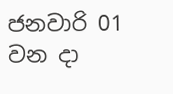ජනවාරි 01 වන දා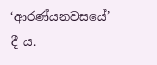‘ආරණ්යනවසයේ’ දී ය.